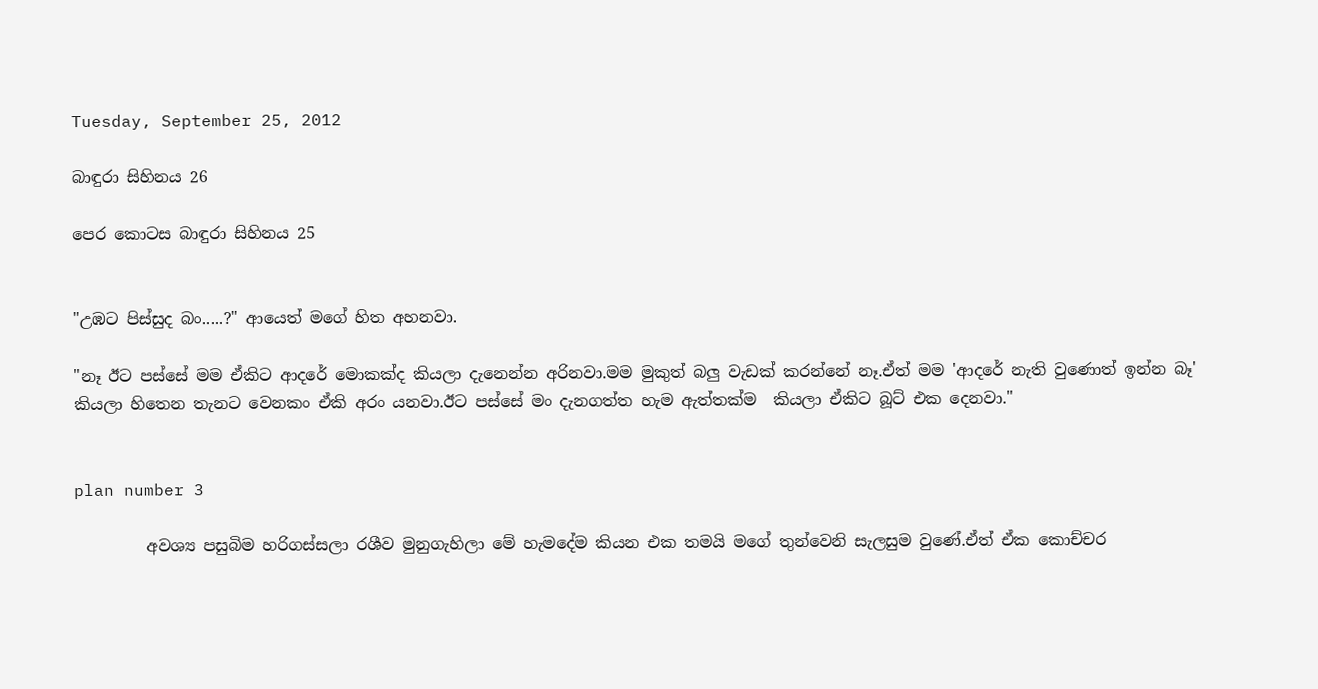Tuesday, September 25, 2012

බාඳුරා සිහිනය 26

පෙර කොටස බාඳුරා සිහිනය 25


"උඹට පිස්සුද බං.....?" ආයෙත් මගේ හිත අහනවා.

"නෑ ඊට පස්සේ මම ඒකිට ආදරේ මොකක්ද කියලා දැනෙන්න අරිනවා.මම මුකුත් බලු වැඩක් කරන්නේ නෑ.ඒත් මම 'ආදරේ නැති වුණොත් ඉන්න බෑ' කියලා හිතෙන තැනට වෙනකං ඒකි අරං යනවා.ඊට පස්සේ මං දැනගත්ත හැම ඇත්තක්ම  කියලා ඒකිට බූට් එක දෙනවා."


plan number 3

         අවශ්‍ය පසුබිම හරිගස්සලා රශීව මුනුගැහිලා මේ හැමදේම කියන එක තමයි මගේ තුන්වෙනි සැලසුම වුණේ.ඒත් ඒක කොච්චර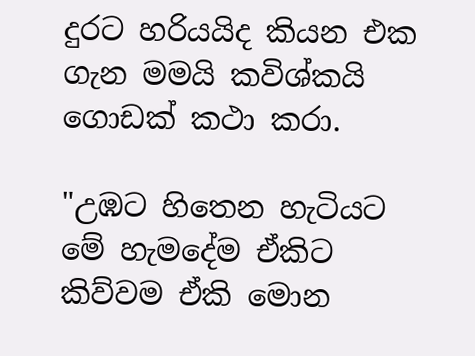දුරට හරියයිද කියන එක ගැන මමයි කවිශ්කයි ගොඩක් කථා කරා.

"උඹට හිතෙන හැටියට මේ හැමදේම ඒකිට කිව්වම ඒකි මොන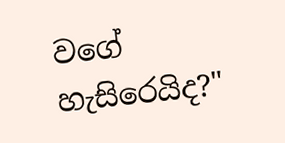වගේ හැසිරෙයිද?"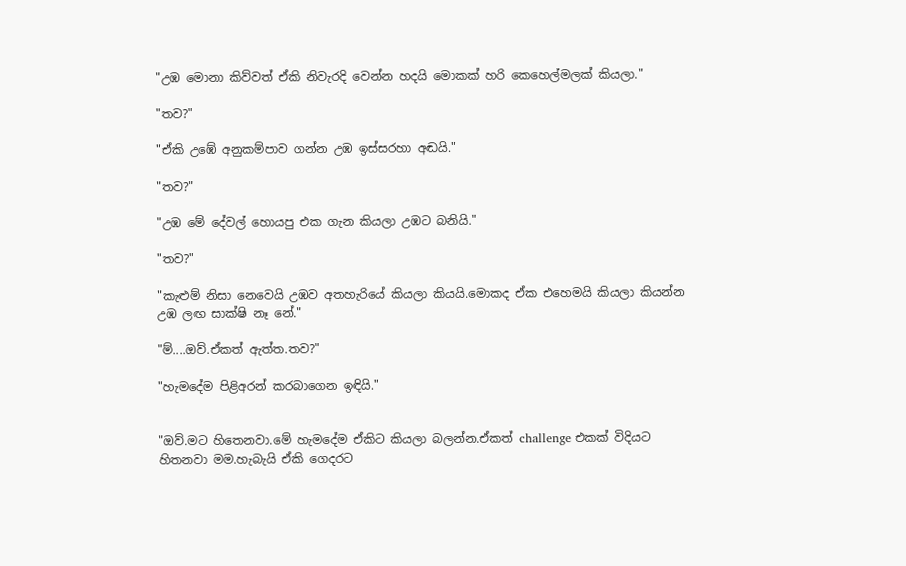"උඹ මොනා කිව්වත් ඒකි නිවැරදි වෙන්න හදයි මොකක් හරි කෙහෙල්මලක් කියලා."

"තව?"

"ඒකි උඹේ අනුකම්පාව ගන්න උඹ ඉස්සරහා අඬයි."

"තව?"

"උඹ මේ දේවල් හොයපු එක ගැන කියලා උඹට බනියි."

"තව?"

"කැළුම් නිසා නෙවෙයි උඹව අතහැරියේ කියලා කියයි.මොකද ඒක එහෙමයි කියලා කියන්න උඹ ලඟ සාක්ෂි නෑ නේ."

"ම්....ඔව්.ඒකත් ඇත්ත.තව?"

"හැමදේම පිළිඅරන් කරබාගෙන ඉඳියි."


"ඔව්.මට හිතෙනවා.මේ හැමදේම ඒකිට කියලා බලන්න.ඒකත් challenge එකක් විදියට හිතනවා මම.හැබැයි ඒකි ගෙදරට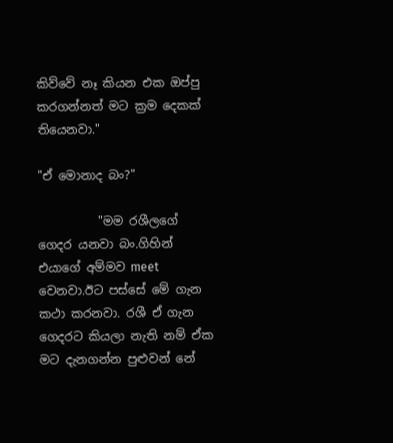කිව්වේ නෑ කියන එක ඔප්පු කරගන්නත් මට ක්‍රම දෙකක් තියෙනවා."

"ඒ මොනාද බං?"

          "මම රශීලගේ ගෙදර යනවා බං.ගිහින් එයාගේ අම්මව meet වෙනවා.ඊට පස්සේ මේ ගැන කථා කරනවා. රශී ඒ ගැන ගෙදරට කියලා නැති නම් ඒක මට දැනගන්න පුළුවන් නේ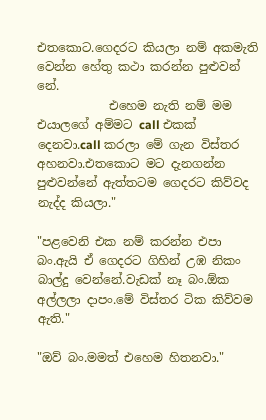එතකොට.ගෙදරට කියලා නම් අකමැති වෙන්න හේතු කථා කරන්න පුළුවන් නේ.
            එහෙම නැති නම් මම එයාලගේ අම්මට call එකක් දෙනවා.call කරලා මේ ගැන විස්තර අහනවා.එතකොට මට දැනගන්න පුළුවන්නේ ඇත්තටම ගෙදරට කිව්වද නැද්ද කියලා."

"පළවෙනි එක නම් කරන්න එපා බං.ඇයි ඒ ගෙදරට ගිහින් උඹ නිකං බාල්දු වෙන්නේ.වැඩක් නෑ බං.ඕක අල්ලලා දාපං.මේ විස්තර ටික කිව්වම ඇති."

"ඔව් බං.මමත් එහෙම හිතනවා."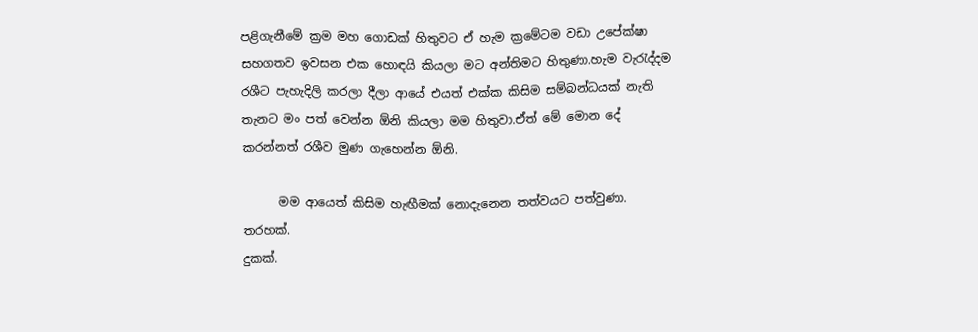පළිගැනීමේ ක්‍රම මහ ගොඩක් හිතුවට ඒ හැම ක්‍රමේටම වඩා උපේක්ෂා සහගතව ඉවසන එක හොඳයි කියලා මට අන්තිමට හිතුණා.හැම වැ‍රැද්දම රශීට පැහැදිලි කරලා දීලා ආයේ එයත් එක්ක කිසිම සම්බන්ධයක් නැති තැනට මං පත් වෙන්න ඕනි කියලා මම හිතුවා.ඒත් මේ මොන දේ කරන්නත් රශීව මුණ ගැහෙන්න ඕනි.

      මම ආයෙත් කිසිම හැඟීමක් නොදැනෙන තත්වයට පත්වුණා.
තරහක්.
දුකක්.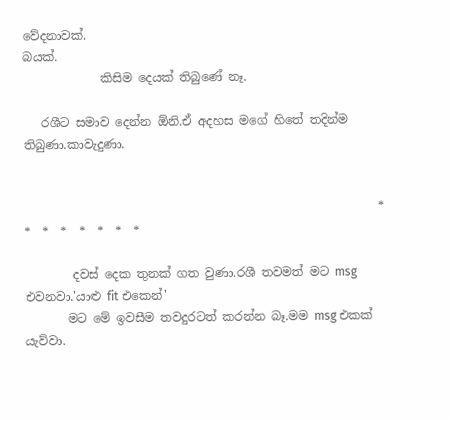වේදනාවක්.
බයක්.
             කිසිම දෙයක් තිබුණේ නෑ.

   රශීට සමාව දෙන්න ඕනි.ඒ අදහස මගේ හිතේ තදින්ම තිබුණා.කාවැදුණා.


                                                           *  *  *  *  *  *  *  *

        දවස් දෙක තුනක් ගත වුණා.රශී තවමත් මට msg එවනවා.'යාළු fit එකෙන්'
       මට මේ ඉවසීම තවදුරටත් කරන්න බෑ.මම msg එකක් යැව්වා.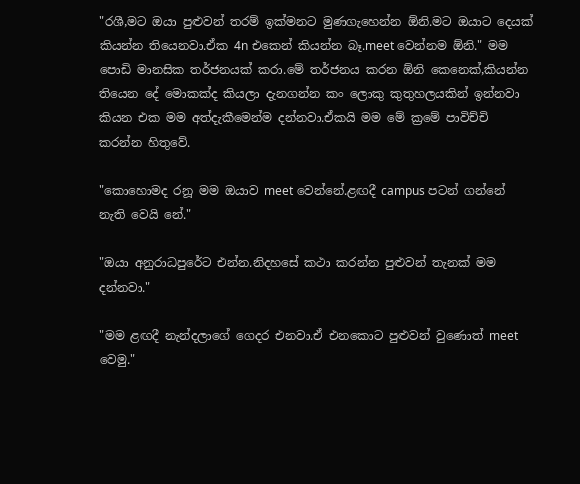"රශී,මට ඔයා පුළුවන් තරම් ඉක්මනට මුණගැහෙන්න ඕනි.මට ඔයාට දෙයක් කියන්න තියෙනවා.ඒක 4n එකෙන් කියන්න බෑ.meet වෙන්නම ඕනි." මම පොඩි මානසික තර්ජනයක් කරා.මේ තර්ජනය කරන ඕනි කෙනෙක්,කියන්න තියෙන දේ මොකක්ද කියලා දැනගන්න කං ලොකු කුතුහලයකින් ඉන්නවා කියන එක මම අත්දැකීමෙන්ම දන්නවා.ඒකයි මම මේ ක්‍රමේ පාවිච්චි කරන්න හිතුවේ.

"කොහොමද රනූ මම ඔයාව meet වෙන්නේ.ළඟදී campus පටන් ගන්නේ නැති වෙයි නේ."

"ඔයා අනුරාධපුරේට එන්න.නිදහසේ කථා කරන්න පුළුවන් තැනක් මම දන්නවා."

"මම ළඟදී නැන්දලාගේ ගෙදර එනවා.ඒ එනකොට පුළුවන් වුණොත් meet වෙමු."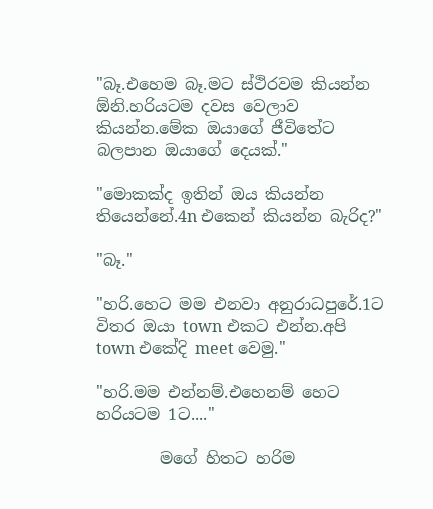"බෑ.එහෙම බෑ.මට ස්ථිරවම කියන්න ඕනි.හරියටම දවස වෙලාව කියන්න.මේක ඔයාගේ ජීවිතේට බලපාන ඔයාගේ දෙයක්."

"මොකක්ද ඉතින් ඔය කියන්න තියෙන්නේ.4n එකෙන් කියන්න බැරිද?"

"බෑ."

"හරි.හෙට මම එනවා අනුරාධපුරේ.1ට විතර ඔයා town එකට එන්න.අපි town එකේදි meet වෙමු."

"හරි.මම එන්නම්.එහෙනම් හෙට හරියටම 1ට...."

        මගේ හිතට හරිම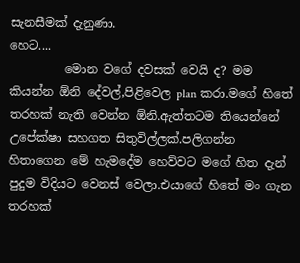සැනසීමක් දැනුණා.
හෙට....
         මොන වගේ දවසක් වෙයි ද? මම කියන්න ඕනි දේවල්,පිළිවෙල plan කරා.මගේ හිතේ තරහක් නැති වෙන්න ඕනි.ඇත්තටම තියෙන්නේ උපේක්ෂා සහගත සිතුවිල්ලක්.පලිගන්න හිතාගෙන මේ හැමදේම හෙව්වට මගේ හිත දැන් පුදුම විදියට වෙනස් වෙලා.එයාගේ හිතේ මං ගැන තරහක්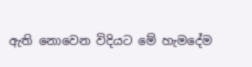ඇති නොවෙන විදියට මේ හැමදේම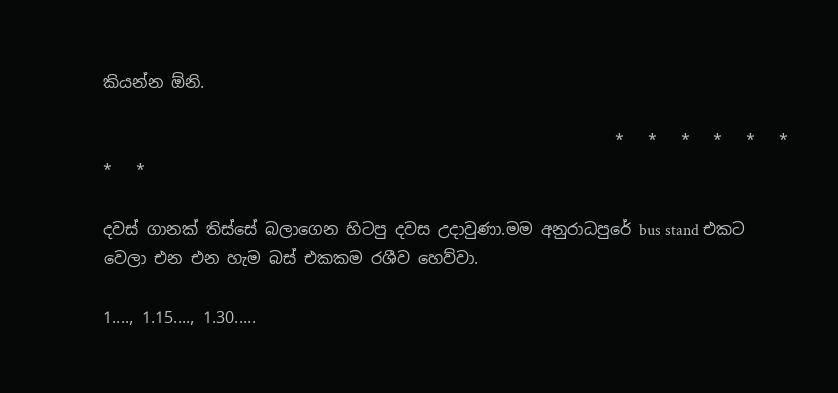කියන්න ඕනි.

                                                                *   *   *   *   *   *   *   *

දවස් ගානක් තිස්සේ බලාගෙන හිටපු දවස උදාවුණා.මම අනුරාධපුරේ bus stand එකට වෙලා එන එන හැම බස් එකකම රශීව හෙව්වා.

1...., 1.15...., 1.30.....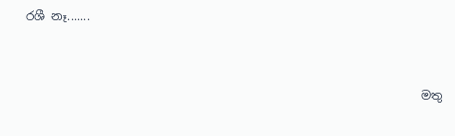රශී නෑ.......


                                                                  මතු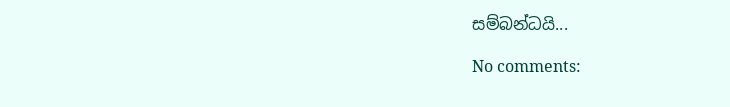සම්බන්ධයි...

No comments: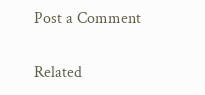Post a Comment

Related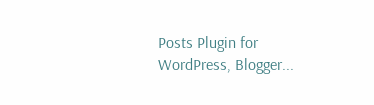Posts Plugin for WordPress, Blogger...